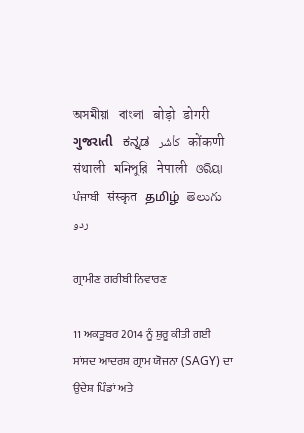অসমীয়া   বাংলা   बोड़ो   डोगरी   ગુજરાતી   ಕನ್ನಡ   كأشُر   कोंकणी   संथाली   মনিপুরি   नेपाली   ଓରିୟା   ਪੰਜਾਬੀ   संस्कृत   தமிழ்  తెలుగు   ردو

ਗ੍ਰਾਮੀਣ ਗਰੀਬੀ ਨਿਵਾਰਣ

11 ਅਕਤੂਬਰ 2014 ਨੂੰ ਸ਼ੁਰੂ ਕੀਤੀ ਗਈ ਸਾਂਸਦ ਆਦਰਸ਼ ਗ੍ਰਾਮ ਯੋਜਨਾ (SAGY) ਦਾ ਉਦੇਸ਼ ਪਿੰਡਾਂ ਅਤੇ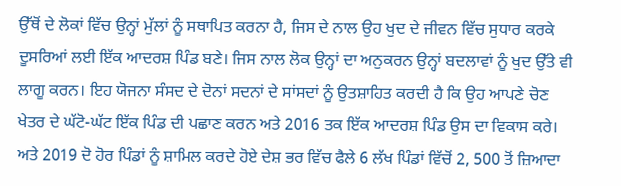ਉੱਥੋਂ ਦੇ ਲੋਕਾਂ ਵਿੱਚ ਉਨ੍ਹਾਂ ਮੁੱਲਾਂ ਨੂੰ ਸਥਾਪਿਤ ਕਰਨਾ ਹੈ, ਜਿਸ ਦੇ ਨਾਲ ਉਹ ਖੁਦ ਦੇ ਜੀਵਨ ਵਿੱਚ ਸੁਧਾਰ ਕਰਕੇ ਦੂਸਰਿਆਂ ਲਈ ਇੱਕ ਆਦਰਸ਼ ਪਿੰਡ ਬਣੇ। ਜਿਸ ਨਾਲ ਲੋਕ ਉਨ੍ਹਾਂ ਦਾ ਅਨੁਕਰਨ ਉਨ੍ਹਾਂ ਬਦਲਾਵਾਂ ਨੂੰ ਖੁਦ ਉੱਤੇ ਵੀ ਲਾਗੂ ਕਰਨ। ਇਹ ਯੋਜਨਾ ਸੰਸਦ ਦੇ ਦੋਨਾਂ ਸਦਨਾਂ ਦੇ ਸਾਂਸਦਾਂ ਨੂੰ ਉਤਸ਼ਾਹਿਤ ਕਰਦੀ ਹੈ ਕਿ ਉਹ ਆਪਣੇ ਚੋਣ ਖੇਤਰ ਦੇ ਘੱਟੋ-ਘੱਟ ਇੱਕ ਪਿੰਡ ਦੀ ਪਛਾਣ ਕਰਨ ਅਤੇ 2016 ਤਕ ਇੱਕ ਆਦਰਸ਼ ਪਿੰਡ ਉਸ ਦਾ ਵਿਕਾਸ ਕਰੇ। ਅਤੇ 2019 ਦੋ ਹੋਰ ਪਿੰਡਾਂ ਨੂੰ ਸ਼ਾਮਿਲ ਕਰਦੇ ਹੋਏ ਦੇਸ਼ ਭਰ ਵਿੱਚ ਫੈਲੇ 6 ਲੱਖ ਪਿੰਡਾਂ ਵਿੱਚੋਂ 2, 500 ਤੋਂ ਜ਼ਿਆਦਾ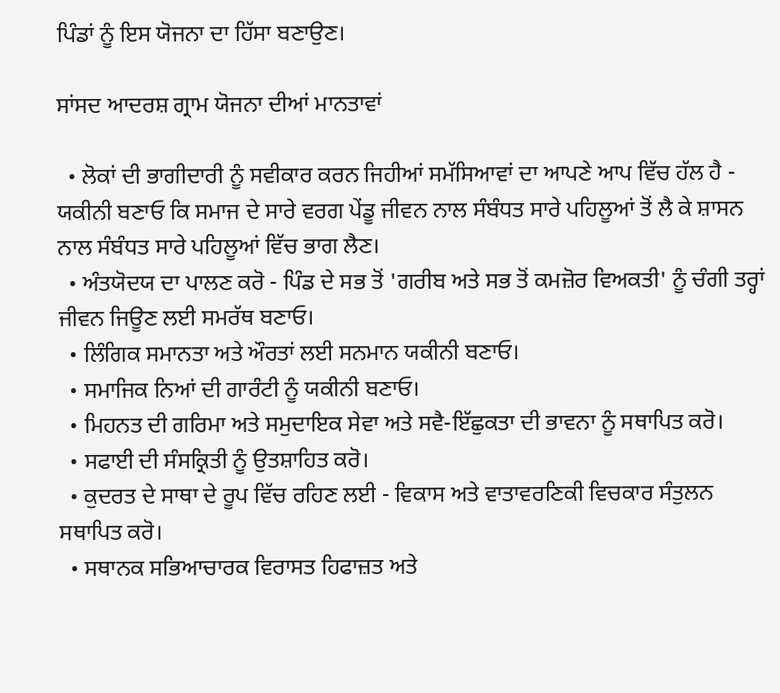ਪਿੰਡਾਂ ਨੂੰ ਇਸ ਯੋਜਨਾ ਦਾ ਹਿੱਸਾ ਬਣਾਉਣ।

ਸਾਂਸਦ ਆਦਰਸ਼ ਗ੍ਰਾਮ ਯੋਜਨਾ ਦੀਆਂ ਮਾਨਤਾਵਾਂ

  • ਲੋਕਾਂ ਦੀ ਭਾਗੀਦਾਰੀ ਨੂੰ ਸਵੀਕਾਰ ਕਰਨ ਜਿਹੀਆਂ ਸਮੱਸਿਆਵਾਂ ਦਾ ਆਪਣੇ ਆਪ ਵਿੱਚ ਹੱਲ ਹੈ - ਯਕੀਨੀ ਬਣਾਓ ਕਿ ਸਮਾਜ ਦੇ ਸਾਰੇ ਵਰਗ ਪੇਂਡੂ ਜੀਵਨ ਨਾਲ ਸੰਬੰਧਤ ਸਾਰੇ ਪਹਿਲੂਆਂ ਤੋਂ ਲੈ ਕੇ ਸ਼ਾਸਨ ਨਾਲ ਸੰਬੰਧਤ ਸਾਰੇ ਪਹਿਲੂਆਂ ਵਿੱਚ ਭਾਗ ਲੈਣ।
  • ਅੰਤਯੋਦਯ ਦਾ ਪਾਲਣ ਕਰੋ - ਪਿੰਡ ਦੇ ਸਭ ਤੋਂ 'ਗਰੀਬ ਅਤੇ ਸਭ ਤੋਂ ਕਮਜ਼ੋਰ ਵਿਅਕਤੀ' ਨੂੰ ਚੰਗੀ ਤਰ੍ਹਾਂ ਜੀਵਨ ਜਿਊਣ ਲਈ ਸਮਰੱਥ ਬਣਾਓ।
  • ਲਿੰਗਿਕ ਸਮਾਨਤਾ ਅਤੇ ਔਰਤਾਂ ਲਈ ਸਨਮਾਨ ਯਕੀਨੀ ਬਣਾਓ।
  • ਸਮਾਜਿਕ ਨਿਆਂ ਦੀ ਗਾਰੰਟੀ ਨੂੰ ਯਕੀਨੀ ਬਣਾਓ।
  • ਮਿਹਨਤ ਦੀ ਗਰਿਮਾ ਅਤੇ ਸਮੁਦਾਇਕ ਸੇਵਾ ਅਤੇ ਸਵੈ-ਇੱਛੁਕਤਾ ਦੀ ਭਾਵਨਾ ਨੂੰ ਸਥਾਪਿਤ ਕਰੋ।
  • ਸਫਾਈ ਦੀ ਸੰਸਕ੍ਰਿਤੀ ਨੂੰ ਉਤਸ਼ਾਹਿਤ ਕਰੋ।
  • ਕੁਦਰਤ ਦੇ ਸਾਥਾ ਦੇ ਰੂਪ ਵਿੱਚ ਰਹਿਣ ਲਈ - ਵਿਕਾਸ ਅਤੇ ਵਾਤਾਵਰਣਿਕੀ ਵਿਚਕਾਰ ਸੰਤੁਲਨ ਸਥਾਪਿਤ ਕਰੋ।
  • ਸਥਾਨਕ ਸਭਿਆਚਾਰਕ ਵਿਰਾਸਤ ਹਿਫਾਜ਼ਤ ਅਤੇ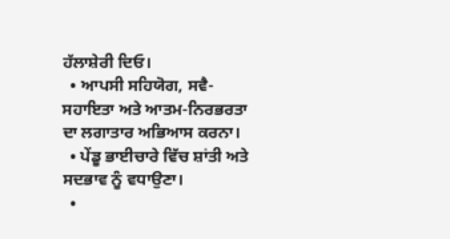ਹੱਲਾਸ਼ੇਰੀ ਦਿਓ।
  • ਆਪਸੀ ਸਹਿਯੋਗ, ਸਵੈ-ਸਹਾਇਤਾ ਅਤੇ ਆਤਮ-ਨਿਰਭਰਤਾ ਦਾ ਲਗਾਤਾਰ ਅਭਿਆਸ ਕਰਨਾ।
  • ਪੇਂਡੂ ਭਾਈਚਾਰੇ ਵਿੱਚ ਸ਼ਾਂਤੀ ਅਤੇ ਸਦਭਾਵ ਨੂੰ ਵਧਾਉਣਾ।
  •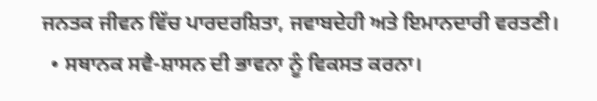ਜਨਤਕ ਜੀਵਨ ਵਿੱਚ ਪਾਰਦਰਸ਼ਿਤਾ, ਜਵਾਬਦੇਹੀ ਅਤੇ ਇਮਾਨਦਾਰੀ ਵਰਤਣੀ।
  • ਸਥਾਨਕ ਸਵੈ-ਸ਼ਾਸਨ ਦੀ ਭਾਵਨਾ ਨੂੰ ਵਿਕਸਤ ਕਰਨਾ।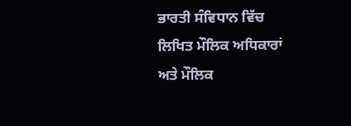ਭਾਰਤੀ ਸੰਵਿਧਾਨ ਵਿੱਚ ਲਿਖਿਤ ਮੌਲਿਕ ਅਧਿਕਾਰਾਂ ਅਤੇ ਮੌਲਿਕ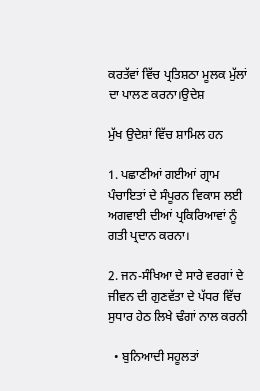ਕਰਤੱਵਾਂ ਵਿੱਚ ਪ੍ਰਤਿਸ਼ਠਾ ਮੂਲਕ ਮੁੱਲਾਂ ਦਾ ਪਾਲਣ ਕਰਨਾ।ਉਦੇਸ਼

ਮੁੱਖ ਉਦੇਸ਼ਾਂ ਵਿੱਚ ਸ਼ਾਮਿਲ ਹਨ

1. ਪਛਾਣੀਆਂ ਗਈਆਂ ਗ੍ਰਾਮ ਪੰਚਾਇਤਾਂ ਦੇ ਸੰਪੂਰਨ ਵਿਕਾਸ ਲਈ ਅਗਵਾਈ ਦੀਆਂ ਪ੍ਰਕਿਰਿਆਵਾਂ ਨੂੰ ਗਤੀ ਪ੍ਰਦਾਨ ਕਰਨਾ।

2. ਜਨ-ਸੰਖਿਆ ਦੇ ਸਾਰੇ ਵਰਗਾਂ ਦੇ ਜੀਵਨ ਦੀ ਗੁਣਵੱਤਾ ਦੇ ਪੱਧਰ ਵਿੱਚ ਸੁਧਾਰ ਹੇਠ ਲਿਖੇ ਢੰਗਾਂ ਨਾਲ ਕਰਨੀ

  • ਬੁਨਿਆਦੀ ਸਹੂਲਤਾਂ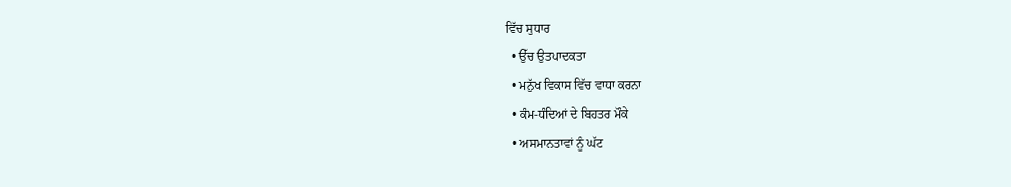ਵਿੱਚ ਸੁਧਾਰ
  • ਉੱਚ ਉਤਪਾਦਕਤਾ
  • ਮਨੁੱਖ ਵਿਕਾਸ ਵਿੱਚ ਵਾਧਾ ਕਰਨਾ
  • ਕੰਮ-ਧੰਦਿਆਂ ਦੇ ਬਿਹਤਰ ਮੌਕੇ
  • ਅਸਮਾਨਤਾਵਾਂ ਨੂੰ ਘੱਟ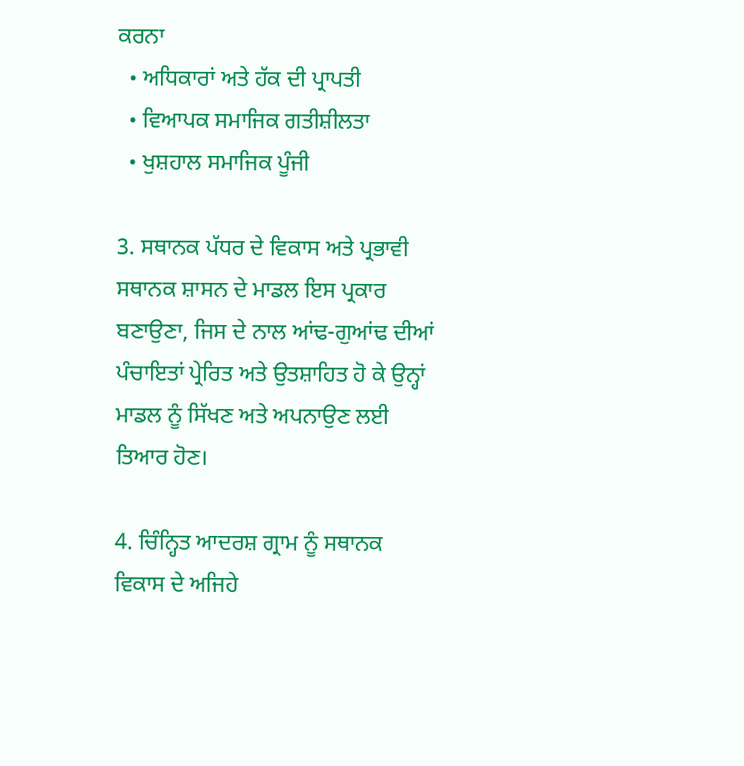ਕਰਨਾ
  • ਅਧਿਕਾਰਾਂ ਅਤੇ ਹੱਕ ਦੀ ਪ੍ਰਾਪਤੀ
  • ਵਿਆਪਕ ਸਮਾਜਿਕ ਗਤੀਸ਼ੀਲਤਾ
  • ਖੁਸ਼ਹਾਲ ਸਮਾਜਿਕ ਪੂੰਜੀ

3. ਸਥਾਨਕ ਪੱਧਰ ਦੇ ਵਿਕਾਸ ਅਤੇ ਪ੍ਰਭਾਵੀ ਸਥਾਨਕ ਸ਼ਾਸਨ ਦੇ ਮਾਡਲ ਇਸ ਪ੍ਰਕਾਰ ਬਣਾਉਣਾ, ਜਿਸ ਦੇ ਨਾਲ ਆਂਢ-ਗੁਆਂਢ ਦੀਆਂ ਪੰਚਾਇਤਾਂ ਪ੍ਰੇਰਿਤ ਅਤੇ ਉਤਸ਼ਾਹਿਤ ਹੋ ਕੇ ਉਨ੍ਹਾਂ ਮਾਡਲ ਨੂੰ ਸਿੱਖਣ ਅਤੇ ਅਪਨਾਉਣ ਲਈ ਤਿਆਰ ਹੋਣ।

4. ਚਿੰਨ੍ਹਿਤ ਆਦਰਸ਼ ਗ੍ਰਾਮ ਨੂੰ ਸਥਾਨਕ ਵਿਕਾਸ ਦੇ ਅਜਿਹੇ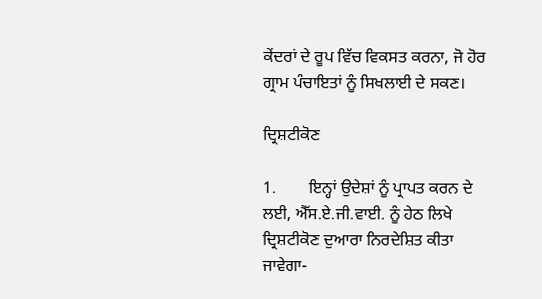ਕੇਂਦਰਾਂ ਦੇ ਰੂਪ ਵਿੱਚ ਵਿਕਸਤ ਕਰਨਾ, ਜੋ ਹੋਰ ਗ੍ਰਾਮ ਪੰਚਾਇਤਾਂ ਨੂੰ ਸਿਖਲਾਈ ਦੇ ਸਕਣ।

ਦ੍ਰਿਸ਼ਟੀਕੋਣ

1.        ਇਨ੍ਹਾਂ ਉਦੇਸ਼ਾਂ ਨੂੰ ਪ੍ਰਾਪਤ ਕਰਨ ਦੇ ਲਈ, ਐੱਸ.ਏ.ਜੀ.ਵਾਈ. ਨੂੰ ਹੇਠ ਲਿਖੇ ਦ੍ਰਿਸ਼ਟੀਕੋਣ ਦੁਆਰਾ ਨਿਰਦੇਸ਼ਿਤ ਕੀਤਾ ਜਾਵੇਗਾ-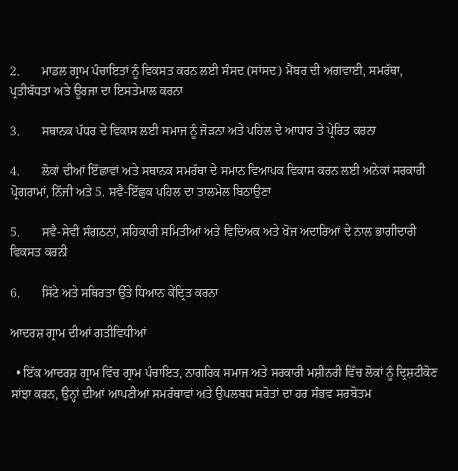2.       ਮਾਡਲ ਗ੍ਰਾਮ ਪੰਚਾਇਤਾਂ ਨੂੰ ਵਿਕਸਤ ਕਰਨ ਲਈ ਸੰਸਦ (ਸਾਂਸਦ) ਮੈਂਬਰ ਦੀ ਅਗਵਾਈ, ਸਮਰੱਥਾ, ਪ੍ਰਤੀਬੱਧਤਾ ਅਤੇ ਊਰਜਾ ਦਾ ਇਸਤੇਮਾਲ ਕਰਨਾ

3.       ਸਥਾਨਕ ਪੱਧਰ ਦੇ ਵਿਕਾਸ ਲਈ ਸਮਾਜ ਨੂੰ ਜੋੜਨਾ ਅਤੇ ਪਹਿਲ ਦੇ ਆਧਾਰ ਤੇ ਪ੍ਰੇਰਿਤ ਕਰਨਾ

4.       ਲੋਕਾਂ ਦੀਆਂ ਇੱਛਾਵਾਂ ਅਤੇ ਸਥਾਨਕ ਸਮਰੱਥਾ ਦੇ ਸਮਾਨ ਵਿਆਪਕ ਵਿਕਾਸ ਕਰਨ ਲਈ ਅਨੇਕਾਂ ਸਰਕਾਰੀ ਪ੍ਰੋਗਰਾਮਾਂ, ਨਿੱਜੀ ਅਤੇ 5. ਸਵੈ-ਇੱਛੁਕ ਪਹਿਲ ਦਾ ਤਾਲਮੇਲ ਬਿਠਾਉਣਾ

5.       ਸਵੈ-ਸੇਵੀ ਸੰਗਠਨਾਂ, ਸਹਿਕਾਰੀ ਸਮਿਤੀਆਂ ਅਤੇ ਵਿਦਿਅਕ ਅਤੇ ਖੋਜ ਅਦਾਰਿਆਂ ਦੇ ਨਾਲ ਭਾਗੀਦਾਰੀ ਵਿਕਸਤ ਕਰਨੀ

6.       ਸਿੱਟੇ ਅਤੇ ਸਥਿਰਤਾ ਉੱਤੇ ਧਿਆਨ ਕੇਂਦ੍ਰਿਤ ਕਰਨਾ

ਆਦਰਸ਼ ਗ੍ਰਾਮ ਦੀਆਂ ਗਤੀਵਿਧੀਆਂ

  • ਇੱਕ ਆਦਰਸ਼ ਗ੍ਰਾਮ ਵਿੱਚ ਗ੍ਰਾਮ ਪੰਚਾਇਤ, ਨਾਗਰਿਕ ਸਮਾਜ ਅਤੇ ਸਰਕਾਰੀ ਮਸ਼ੀਨਰੀ ਵਿੱਚ ਲੋਕਾਂ ਨੂੰ ਦ੍ਰਿਸ਼ਟੀਕੋਣ ਸਾਂਝਾ ਕਰਨ, ਉਨ੍ਹਾਂ ਦੀਆਂ ਆਪਣੀਆਂ ਸਮਰੱਥਾਵਾਂ ਅਤੇ ਉਪਲਬਧ ਸਰੋਤਾਂ ਦਾ ਹਰ ਸੰਭਵ ਸਰਬੋਤਮ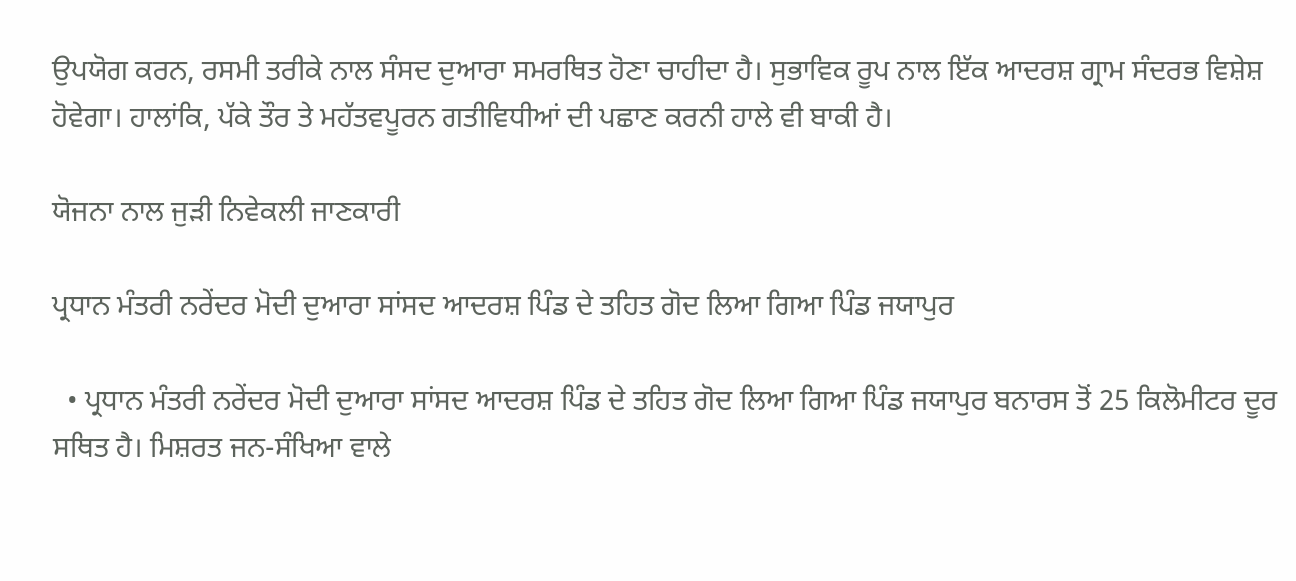ਉਪਯੋਗ ਕਰਨ, ਰਸਮੀ ਤਰੀਕੇ ਨਾਲ ਸੰਸਦ ਦੁਆਰਾ ਸਮਰਥਿਤ ਹੋਣਾ ਚਾਹੀਦਾ ਹੈ। ਸੁਭਾਵਿਕ ਰੂਪ ਨਾਲ ਇੱਕ ਆਦਰਸ਼ ਗ੍ਰਾਮ ਸੰਦਰਭ ਵਿਸ਼ੇਸ਼ ਹੋਵੇਗਾ। ਹਾਲਾਂਕਿ, ਪੱਕੇ ਤੌਰ ਤੇ ਮਹੱਤਵਪੂਰਨ ਗਤੀਵਿਧੀਆਂ ਦੀ ਪਛਾਣ ਕਰਨੀ ਹਾਲੇ ਵੀ ਬਾਕੀ ਹੈ।

ਯੋਜਨਾ ਨਾਲ ਜੁੜੀ ਨਿਵੇਕਲੀ ਜਾਣਕਾਰੀ

ਪ੍ਰਧਾਨ ਮੰਤਰੀ ਨਰੇਂਦਰ ਮੋਦੀ ਦੁਆਰਾ ਸਾਂਸਦ ਆਦਰਸ਼ ਪਿੰਡ ਦੇ ਤਹਿਤ ਗੋਦ ਲਿਆ ਗਿਆ ਪਿੰਡ ਜਯਾਪੁਰ

  • ਪ੍ਰਧਾਨ ਮੰਤਰੀ ਨਰੇਂਦਰ ਮੋਦੀ ਦੁਆਰਾ ਸਾਂਸਦ ਆਦਰਸ਼ ਪਿੰਡ ਦੇ ਤਹਿਤ ਗੋਦ ਲਿਆ ਗਿਆ ਪਿੰਡ ਜਯਾਪੁਰ ਬਨਾਰਸ ਤੋਂ 25 ਕਿਲੋਮੀਟਰ ਦੂਰ ਸਥਿਤ ਹੈ। ਮਿਸ਼ਰਤ ਜਨ-ਸੰਖਿਆ ਵਾਲੇ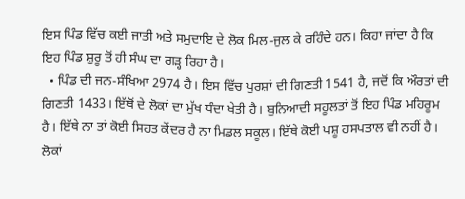ਇਸ ਪਿੰਡ ਵਿੱਚ ਕਈ ਜਾਤੀ ਅਤੇ ਸਮੁਦਾਇ ਦੇ ਲੋਕ ਮਿਲ-ਜੁਲ ਕੇ ਰਹਿੰਦੇ ਹਨ। ਕਿਹਾ ਜਾਂਦਾ ਹੈ ਕਿ ਇਹ ਪਿੰਡ ਸ਼ੁਰੂ ਤੋਂ ਹੀ ਸੰਘ ਦਾ ਗੜ੍ਹ ਰਿਹਾ ਹੈ।
  • ਪਿੰਡ ਦੀ ਜਨ-ਸੰਖਿਆ 2974 ਹੈ। ਇਸ ਵਿੱਚ ਪੁਰਸ਼ਾਂ ਦੀ ਗਿਣਤੀ 1541 ਹੈ, ਜਦੋਂ ਕਿ ਔਰਤਾਂ ਦੀ ਗਿਣਤੀ 1433। ਇੱਥੋਂ ਦੇ ਲੋਕਾਂ ਦਾ ਮੁੱਖ ਧੰਦਾ ਖੇਤੀ ਹੈ। ਬੁਨਿਆਦੀ ਸਹੂਲਤਾਂ ਤੋਂ ਇਹ ਪਿੰਡ ਮਹਿਰੂਮ ਹੈ। ਇੱਥੇ ਨਾ ਤਾਂ ਕੋਈ ਸਿਹਤ ਕੇਂਦਰ ਹੈ ਨਾ ਮਿਡਲ ਸਕੂਲ। ਇੱਥੇ ਕੋਈ ਪਸ਼ੂ ਹਸਪਤਾਲ ਵੀ ਨਹੀਂ ਹੈ। ਲੋਕਾਂ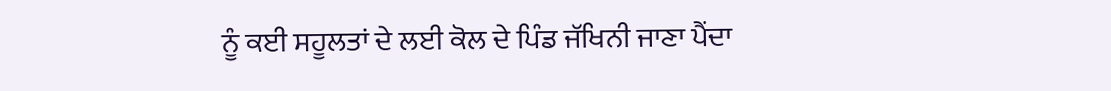ਨੂੰ ਕਈ ਸਹੂਲਤਾਂ ਦੇ ਲਈ ਕੋਲ ਦੇ ਪਿੰਡ ਜੱਖਿਨੀ ਜਾਣਾ ਪੈਂਦਾ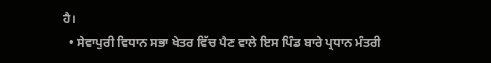ਹੈ।
  • ਸੇਵਾਪੁਰੀ ਵਿਧਾਨ ਸਭਾ ਖੇਤਰ ਵਿੱਚ ਪੈਣ ਵਾਲੇ ਇਸ ਪਿੰਡ ਬਾਰੇ ਪ੍ਰਧਾਨ ਮੰਤਰੀ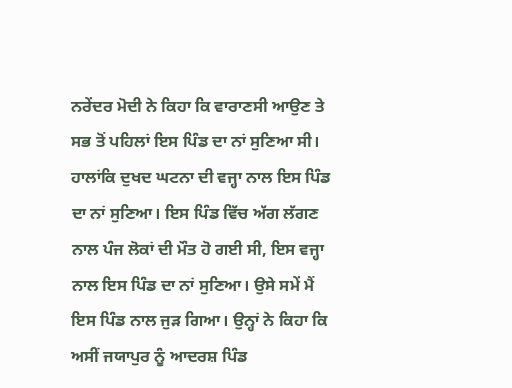ਨਰੇਂਦਰ ਮੋਦੀ ਨੇ ਕਿਹਾ ਕਿ ਵਾਰਾਣਸੀ ਆਉਣ ਤੇ ਸਭ ਤੋਂ ਪਹਿਲਾਂ ਇਸ ਪਿੰਡ ਦਾ ਨਾਂ ਸੁਣਿਆ ਸੀ। ਹਾਲਾਂਕਿ ਦੁਖਦ ਘਟਨਾ ਦੀ ਵਜ੍ਹਾ ਨਾਲ ਇਸ ਪਿੰਡ ਦਾ ਨਾਂ ਸੁਣਿਆ। ਇਸ ਪਿੰਡ ਵਿੱਚ ਅੱਗ ਲੱਗਣ ਨਾਲ ਪੰਜ ਲੋਕਾਂ ਦੀ ਮੌਤ ਹੋ ਗਈ ਸੀ, ਇਸ ਵਜ੍ਹਾ ਨਾਲ ਇਸ ਪਿੰਡ ਦਾ ਨਾਂ ਸੁਣਿਆ। ਉਸੇ ਸਮੇਂ ਮੈਂ ਇਸ ਪਿੰਡ ਨਾਲ ਜੁੜ ਗਿਆ। ਉਨ੍ਹਾਂ ਨੇ ਕਿਹਾ ਕਿ ਅਸੀਂ ਜਯਾਪੁਰ ਨੂੰ ਆਦਰਸ਼ ਪਿੰਡ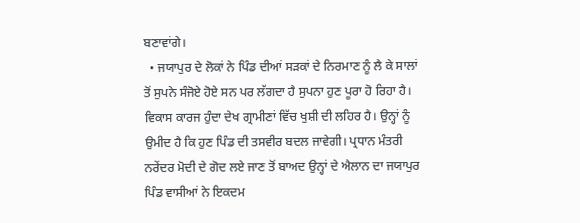ਬਣਾਵਾਂਗੇ।
  • ਜਯਾਪੁਰ ਦੇ ਲੋਕਾਂ ਨੇ ਪਿੰਡ ਦੀਆਂ ਸੜਕਾਂ ਦੇ ਨਿਰਮਾਣ ਨੂੰ ਲੈ ਕੇ ਸਾਲਾਂ ਤੋਂ ਸੁਪਨੇ ਸੰਜੋਏ ਹੋਏ ਸਨ ਪਰ ਲੱਗਦਾ ਹੈ ਸੁਪਨਾ ਹੁਣ ਪੂਰਾ ਹੋ ਰਿਹਾ ਹੈ। ਵਿਕਾਸ ਕਾਰਜ ਹੁੰਦਾ ਦੇਖ ਗ੍ਰਾਮੀਣਾਂ ਵਿੱਚ ਖੁਸ਼ੀ ਦੀ ਲਹਿਰ ਹੈ। ਉਨ੍ਹਾਂ ਨੂੰ ਉਮੀਦ ਹੈ ਕਿ ਹੁਣ ਪਿੰਡ ਦੀ ਤਸਵੀਰ ਬਦਲ ਜਾਵੇਗੀ। ਪ੍ਰਧਾਨ ਮੰਤਰੀ ਨਰੇਂਦਰ ਮੋਦੀ ਦੇ ਗੋਦ ਲਏ ਜਾਣ ਤੋਂ ਬਾਅਦ ਉਨ੍ਹਾਂ ਦੇ ਐਲਾਨ ਦਾ ਜਯਾਪੁਰ ਪਿੰਡ ਵਾਸੀਆਂ ਨੇ ਇਕਦਮ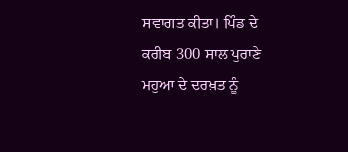ਸਵਾਗਤ ਕੀਤਾ। ਪਿੰਡ ਦੇ ਕਰੀਬ 300 ਸਾਲ ਪੁਰਾਣੇ ਮਹੁਆ ਦੇ ਦਰਖ਼ਤ ਨੂੰ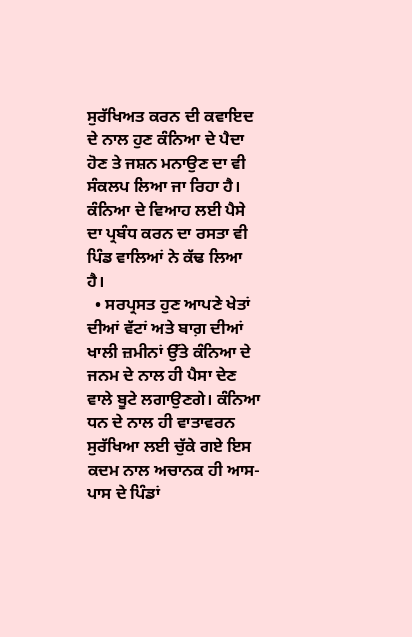ਸੁਰੱਖਿਅਤ ਕਰਨ ਦੀ ਕਵਾਇਦ ਦੇ ਨਾਲ ਹੁਣ ਕੰਨਿਆ ਦੇ ਪੈਦਾ ਹੋਣ ਤੇ ਜਸ਼ਨ ਮਨਾਉਣ ਦਾ ਵੀ ਸੰਕਲਪ ਲਿਆ ਜਾ ਰਿਹਾ ਹੈ। ਕੰਨਿਆ ਦੇ ਵਿਆਹ ਲਈ ਪੈਸੇ ਦਾ ਪ੍ਰਬੰਧ ਕਰਨ ਦਾ ਰਸਤਾ ਵੀ ਪਿੰਡ ਵਾਲਿਆਂ ਨੇ ਕੱਢ ਲਿਆ ਹੈ।
  • ਸਰਪ੍ਰਸਤ ਹੁਣ ਆਪਣੇ ਖੇਤਾਂ ਦੀਆਂ ਵੱਟਾਂ ਅਤੇ ਬਾਗ਼ ਦੀਆਂ ਖਾਲੀ ਜ਼ਮੀਨਾਂ ਉੱਤੇ ਕੰਨਿਆ ਦੇ ਜਨਮ ਦੇ ਨਾਲ ਹੀ ਪੈਸਾ ਦੇਣ ਵਾਲੇ ਬੂਟੇ ਲਗਾਉਣਗੇ। ਕੰਨਿਆ ਧਨ ਦੇ ਨਾਲ ਹੀ ਵਾਤਾਵਰਨ ਸੁਰੱਖਿਆ ਲਈ ਚੁੱਕੇ ਗਏ ਇਸ ਕਦਮ ਨਾਲ ਅਚਾਨਕ ਹੀ ਆਸ-ਪਾਸ ਦੇ ਪਿੰਡਾਂ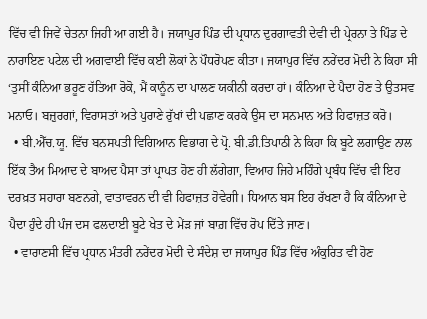ਵਿੱਚ ਵੀ ਜਿਵੇਂ ਚੇਤਨਾ ਜਿਹੀ ਆ ਗਈ ਹੈ। ਜਯਾਪੁਰ ਪਿੰਡ ਦੀ ਪ੍ਰਧਾਨ ਦੁਰਗਾਵਤੀ ਦੇਵੀ ਦੀ ਪ੍ਰੇਰਨਾ ਤੇ ਪਿੰਡ ਦੇ ਨਾਰਾਇਣ ਪਟੇਲ ਦੀ ਅਗਵਾਈ ਵਿੱਚ ਕਈ ਲੋਕਾਂ ਨੇ ਪੌਧਰੋਪਣ ਕੀਤਾ। ਜਯਾਪੁਰ ਵਿੱਚ ਨਰੇਂਦਰ ਮੋਦੀ ਨੇ ਕਿਹਾ ਸੀ ‘ਤੁਸੀਂ ਕੰਨਿਆ ਭਰੂਣ ਹੱਤਿਆ ਰੋਕੋ, ਮੈਂ ਕਾਨੂੰਨ ਦਾ ਪਾਲਣ ਯਕੀਨੀ ਕਰਦਾ ਹਾਂ। ਕੰਨਿਆ ਦੇ ਪੈਦਾ ਹੋਣ ਤੇ ਉਤਸਵ ਮਨਾਓ। ਬਜ਼ੁਰਗਾਂ, ਵਿਰਾਸਤਾਂ ਅਤੇ ਪੁਰਾਣੇ ਰੁੱਖਾਂ ਦੀ ਪਛਾਣ ਕਰਕੇ ਉਸ ਦਾ ਸਨਮਾਨ ਅਤੇ ਹਿਫਾਜ਼ਤ ਕਰੋ।
  • ਬੀ.ਐੱਚ.ਯੂ. ਵਿੱਚ ਬਨਸਪਤੀ ਵਿਗਿਆਨ ਵਿਭਾਗ ਦੇ ਪ੍ਰੋ. ਬੀ.ਡੀ.ਤਿਪਾਠੀ ਨੇ ਕਿਹਾ ਕਿ ਬੂਟੇ ਲਗਾਉਣ ਨਾਲ ਇੱਕ ਤੈਅ ਮਿਆਦ ਦੇ ਬਾਅਦ ਪੈਸਾ ਤਾਂ ਪ੍ਰਾਪਤ ਹੋਣ ਹੀ ਲੱਗੇਗਾ, ਵਿਆਹ ਜਿਹੇ ਮਹਿੰਗੇ ਪ੍ਰਬੰਧ ਵਿੱਚ ਵੀ ਇਹ ਦਰਖ਼ਤ ਸਹਾਰਾ ਬਣਨਗੇ, ਵਾਤਾਵਰਨ ਦੀ ਵੀ ਹਿਫਾਜ਼ਤ ਹੋਵੇਗੀ। ਧਿਆਨ ਬਸ ਇਹ ਰੱਖਣਾ ਹੈ ਕਿ ਕੰਨਿਆ ਦੇ ਪੈਦਾ ਹੁੰਦੇ ਹੀ ਪੰਜ ਦਸ ਫਲਦਾਈ ਬੂਟੇ ਖੇਤ ਦੇ ਮੇਂੜ ਜਾਂ ਬਾਗ਼ ਵਿੱਚ ਰੋਪ ਦਿੱਤੇ ਜਾਣ।
  • ਵਾਰਾਣਸੀ ਵਿੱਚ ਪ੍ਰਧਾਨ ਮੰਤਰੀ ਨਰੇਂਦਰ ਮੋਦੀ ਦੇ ਸੰਦੇਸ਼ ਦਾ ਜਯਾਪੁਰ ਪਿੰਡ ਵਿੱਚ ਅੰਕੁਰਿਤ ਵੀ ਹੋਣ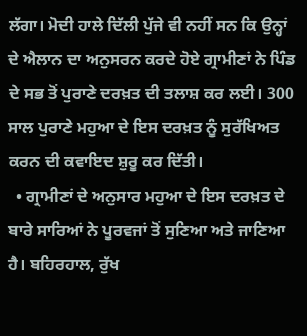ਲੱਗਾ। ਮੋਦੀ ਹਾਲੇ ਦਿੱਲੀ ਪੁੱਜੇ ਵੀ ਨਹੀਂ ਸਨ ਕਿ ਉਨ੍ਹਾਂ ਦੇ ਐਲਾਨ ਦਾ ਅਨੁਸਰਨ ਕਰਦੇ ਹੋਏ ਗ੍ਰਾਮੀਣਾਂ ਨੇ ਪਿੰਡ ਦੇ ਸਭ ਤੋਂ ਪੁਰਾਣੇ ਦਰਖ਼ਤ ਦੀ ਤਲਾਸ਼ ਕਰ ਲਈ। 300 ਸਾਲ ਪੁਰਾਣੇ ਮਹੁਆ ਦੇ ਇਸ ਦਰਖ਼ਤ ਨੂੰ ਸੁਰੱਖਿਅਤ ਕਰਨ ਦੀ ਕਵਾਇਦ ਸ਼ੁਰੂ ਕਰ ਦਿੱਤੀ।
  • ਗ੍ਰਾਮੀਣਾਂ ਦੇ ਅਨੁਸਾਰ ਮਹੁਆ ਦੇ ਇਸ ਦਰਖ਼ਤ ਦੇ ਬਾਰੇ ਸਾਰਿਆਂ ਨੇ ਪੂਰਵਜਾਂ ਤੋਂ ਸੁਣਿਆ ਅਤੇ ਜਾਣਿਆ ਹੈ। ਬਹਿਰਹਾਲ, ਰੁੱਖ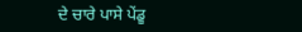ਦੇ ਚਾਰੇ ਪਾਸੇ ਪੇਂਡੂ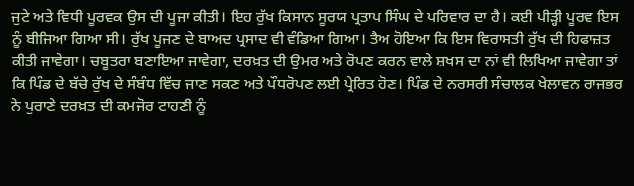ਜੁਟੇ ਅਤੇ ਵਿਧੀ ਪੂਰਵਕ ਉਸ ਦੀ ਪੂਜਾ ਕੀਤੀ। ਇਹ ਰੁੱਖ ਕਿਸਾਨ ਸੂਰਯ ਪ੍ਰਤਾਪ ਸਿੰਘ ਦੇ ਪਰਿਵਾਰ ਦਾ ਹੈ। ਕਈ ਪੀੜ੍ਹੀ ਪੂਰਵ ਇਸ ਨੂੰ ਬੀਜਿਆ ਗਿਆ ਸੀ। ਰੁੱਖ ਪੂਜਣ ਦੇ ਬਾਅਦ ਪ੍ਰਸਾਦ ਵੀ ਵੰਡਿਆ ਗਿਆ। ਤੈਅ ਹੋਇਆ ਕਿ ਇਸ ਵਿਰਾਸਤੀ ਰੁੱਖ ਦੀ ਹਿਫਾਜ਼ਤ ਕੀਤੀ ਜਾਵੇਗਾ। ਚਬੂਤਰਾ ਬਣਾਇਆ ਜਾਵੇਗਾ, ਦਰਖ਼ਤ ਦੀ ਉਮਰ ਅਤੇ ਰੋਪਣ ਕਰਨ ਵਾਲੇ ਸ਼ਖਸ ਦਾ ਨਾਂ ਵੀ ਲਿਖਿਆ ਜਾਵੇਗਾ ਤਾਂ ਕਿ ਪਿੰਡ ਦੇ ਬੱਚੇ ਰੁੱਖ ਦੇ ਸੰਬੰਧ ਵਿੱਚ ਜਾਣ ਸਕਣ ਅਤੇ ਪੌਧਰੋਪਣ ਲਈ ਪ੍ਰੇਰਿਤ ਹੋਣ। ਪਿੰਡ ਦੇ ਨਰਸਰੀ ਸੰਚਾਲਕ ਖੇਲਾਵਨ ਰਾਜਭਰ ਨੇ ਪੁਰਾਣੇ ਦਰਖ਼ਤ ਦੀ ਕਮਜੋਰ ਟਾਹਣੀ ਨੂੰ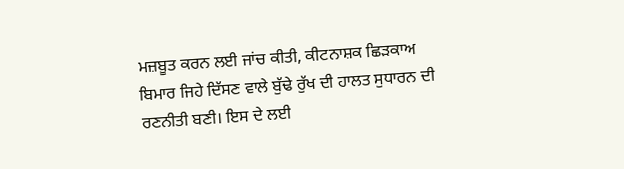ਮਜ਼ਬੂਤ ਕਰਨ ਲਈ ਜਾਂਚ ਕੀਤੀ, ਕੀਟਨਾਸ਼ਕ ਛਿੜਕਾਅ ਬਿਮਾਰ ਜਿਹੇ ਦਿੱਸਣ ਵਾਲੇ ਬੁੱਢੇ ਰੁੱਖ ਦੀ ਹਾਲਤ ਸੁਧਾਰਨ ਦੀ ਰਣਨੀਤੀ ਬਣੀ। ਇਸ ਦੇ ਲਈ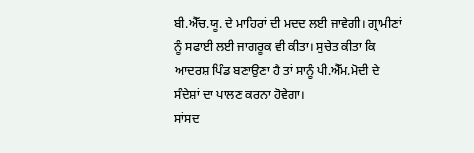ਬੀ.ਐੱਚ.ਯੂ. ਦੇ ਮਾਹਿਰਾਂ ਦੀ ਮਦਦ ਲਈ ਜਾਵੇਗੀ। ਗ੍ਰਾਮੀਣਾਂ ਨੂੰ ਸਫਾਈ ਲਈ ਜਾਗਰੂਕ ਵੀ ਕੀਤਾ। ਸੁਚੇਤ ਕੀਤਾ ਕਿ ਆਦਰਸ਼ ਪਿੰਡ ਬਣਾਉਣਾ ਹੈ ਤਾਂ ਸਾਨੂੰ ਪੀ.ਐੱਮ.ਮੋਦੀ ਦੇ ਸੰਦੇਸ਼ਾਂ ਦਾ ਪਾਲਣ ਕਰਨਾ ਹੋਵੇਗਾ।
ਸਾਂਸਦ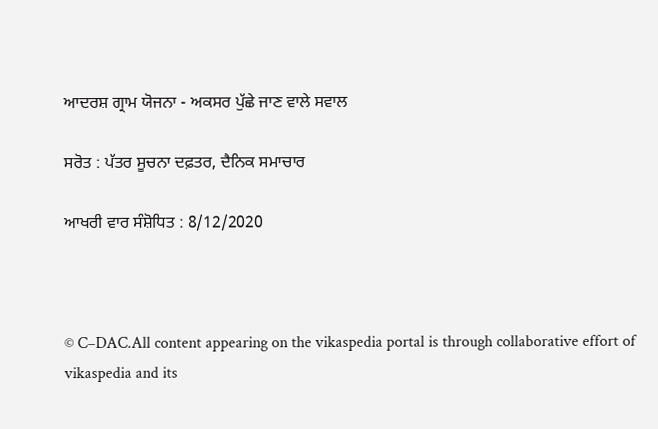ਆਦਰਸ਼ ਗ੍ਰਾਮ ਯੋਜਨਾ - ਅਕਸਰ ਪੁੱਛੇ ਜਾਣ ਵਾਲੇ ਸਵਾਲ

ਸਰੋਤ : ਪੱਤਰ ਸੂਚਨਾ ਦਫ਼ਤਰ, ਦੈਨਿਕ ਸਮਾਚਾਰ

ਆਖਰੀ ਵਾਰ ਸੰਸ਼ੋਧਿਤ : 8/12/2020



© C–DAC.All content appearing on the vikaspedia portal is through collaborative effort of vikaspedia and its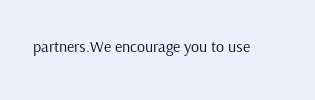partners.We encourage you to use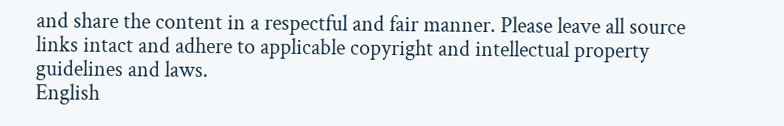and share the content in a respectful and fair manner. Please leave all source links intact and adhere to applicable copyright and intellectual property guidelines and laws.
English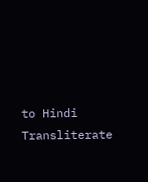to Hindi Transliterate